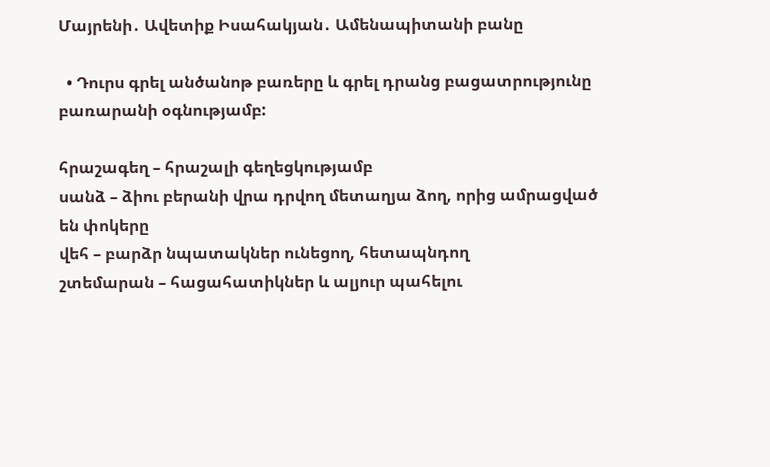Մայրենի․ Ավետիք Իսահակյան․ Ամենապիտանի բանը

  • Դուրս գրել անծանոթ բառերը և գրել դրանց բացատրությունը բառարանի օգնությամբ:

հրաշագեղ – հրաշալի գեղեցկությամբ
սանձ – ձիու բերանի վրա դրվող մետաղյա ձող, որից ամրացված են փոկերը
վեհ – բարձր նպատակներ ունեցող, հետապնդող
շտեմարան – հացահատիկներ և ալյուր պահելու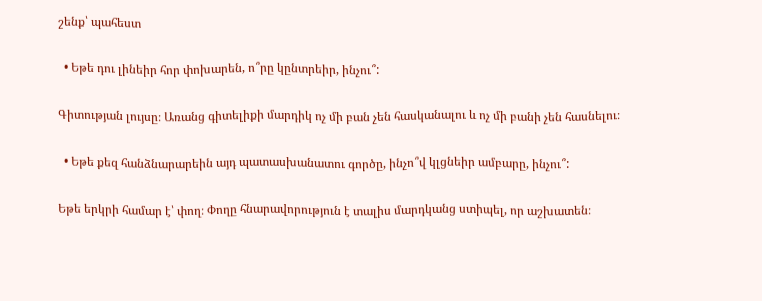շենք՝ պահեստ

  • Եթե դու լինեիր հոր փոխարեն, ո՞րը կընտրեիր, ինչու՞:

Գիտության լույսը։ Առանց գիտելիքի մարդիկ ոչ մի բան չեն հասկանալու և ոչ մի բանի չեն հասնելու։

  • Եթե քեզ հանձնարարեին այդ պատասխանատու գործը, ինչո՞վ կլցնեիր ամբարը, ինչու՞:

Եթե երկրի համար է՝ փող։ Փողը հնարավորություն է տալիս մարդկանց ստիպել, որ աշխատեն։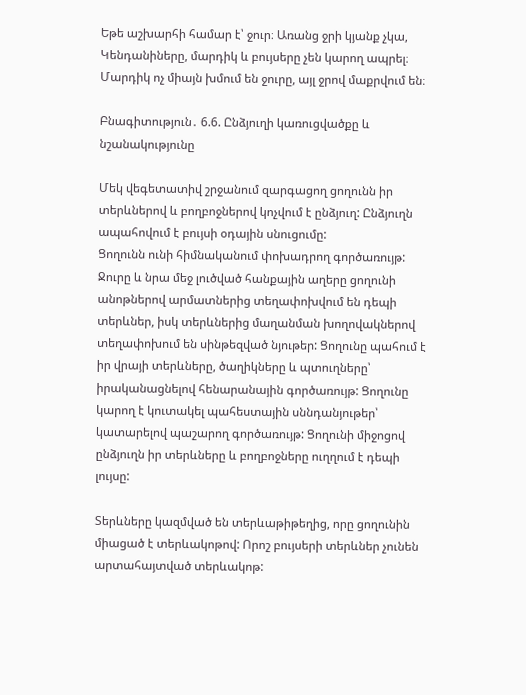Եթե աշխարհի համար է՝ ջուր։ Առանց ջրի կյանք չկա, Կենդանիները, մարդիկ և բույսերը չեն կարող ապրել։ Մարդիկ ոչ միայն խմում են ջուրը, այլ ջրով մաքրվում են։

Բնագիտություն․ 6.6. Ընձյուղի կառուցվածքը և նշանակությունը

Մեկ վեգետատիվ շրջանում զարգացող ցողունն իր տերևներով և բողբոջներով կոչվում է ընձյուղ: Ընձյուղն ապահովում է բույսի օդային սնուցումը:
Ցողունն ունի հիմնականում փոխադրող գործառույթ: Ջուրը և նրա մեջ լուծված հանքային աղերը ցողունի անոթներով արմատներից տեղափոխվում են դեպի տերևներ, իսկ տերևներից մաղանման խողովակներով տեղափոխում են սինթեզված նյութեր: Ցողունը պահում է իր վրայի տերևները, ծաղիկները և պտուղները՝ իրականացնելով հենարանային գործառույթ: Ցողունը կարող է կուտակել պահեստային սննդանյութեր՝ կատարելով պաշարող գործառույթ: Ցողունի միջոցով ընձյուղն իր տերևները և բողբոջները ուղղում է դեպի լույսը:

Տերևները կազմված են տերևաթիթեղից, որը ցողունին միացած է տերևակոթով: Որոշ բույսերի տերևներ չունեն արտահայտված տերևակոթ: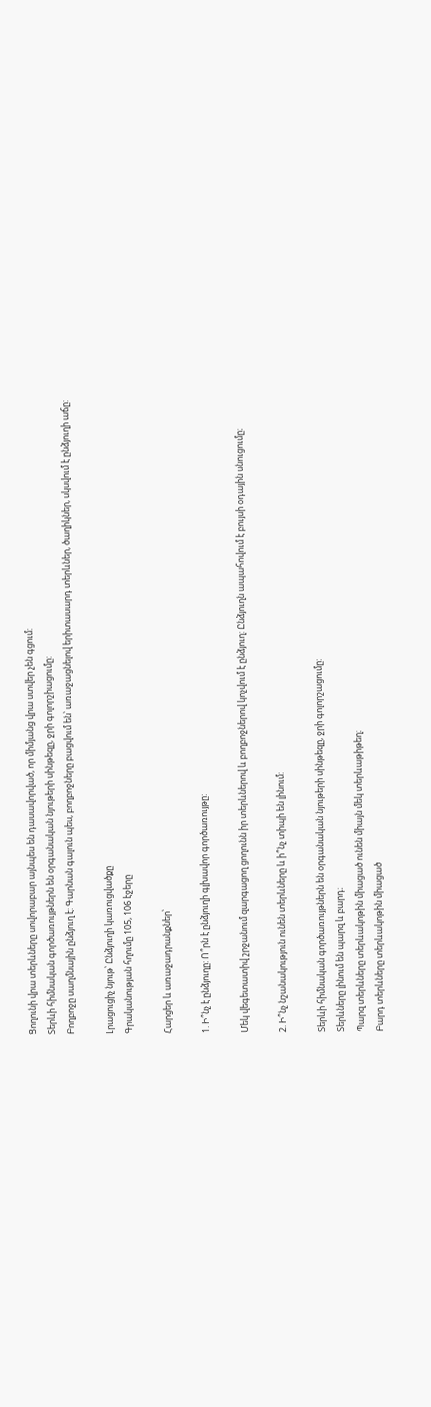Ցողունի վրա տերևները սովորաբար այնպես են դասավորված, որ միմյանց վրա ստվեր չեն գցում:
Տերևի հիմնական գործառույթներն են օրգանական նյութերի սինթեզը, ջրի գոլորշիացումը:
Բողբոջը սաղմնային ընձյուղ է: Գարնան գալուն պես, բողբոջները բացվում են՝ առաջացնելով երիտասարդ տերևներ, ծաղիկներ, սկսվում է ընձյուղի աճը:

Լրացուցիչ նյութ՝ Ընձյուղի կառուցվածքը
Գրականության հղումը 105, 106 էջերը

Հարցեր և առաջադրանքներ՝

1. Ի՞նչ է ընձյուղը: Ո՞րն է ընձյուղի գլխավոր գործառույթը:

Մեկ վեգետատիվ շրջանում զարգացող ցողունն իր տերևներով և բողբոջներով կոչվում է ընձյուղ: Ընձյուղն ապահովում է բույսի օդային սնուցումը։

2. Ի՞նչ նշանակություն ունեն տերևները և ի՞նչ տիպի են լինում:

Տերևի հիմնական գործառույթներն են օրգանական նյութերի սինթեզը, ջրի գոլորշացումը:
Տերևները լինում են պարզ և բարդ։
Պարզ տերևները տերևակոթին միացած ունեն միայն մեկ տերևաթիթեղ։
Բարդ տերևները տերևակոթին միացած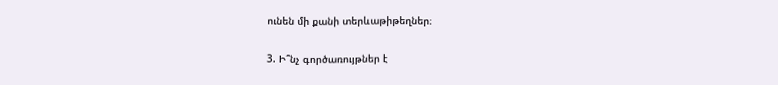ունեն մի քանի տերևաթիթեղներ։

3. Ի՞նչ գործառույթներ է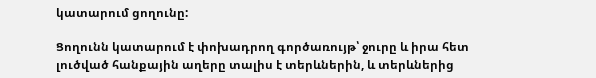կատարում ցողունը:

Ցողունն կատարում է փոխադրող գործառույթ՝ ջուրը և իրա հետ լուծված հանքային աղերը տալիս է տերևներին, և տերևներից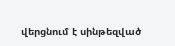վերցնում է սինթեզված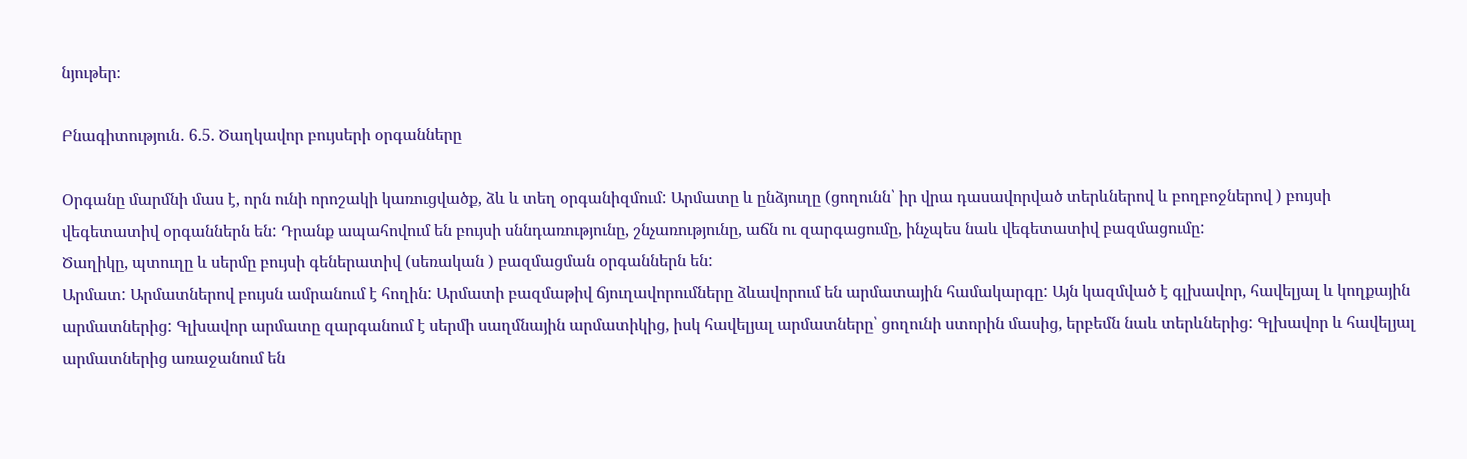նյութեր։

Բնագիտություն․ 6.5. Ծաղկավոր բույսերի օրգանները

Օրգանը մարմնի մաս է, որն ունի որոշակի կառուցվածք, ձև և տեղ օրգանիզմում: Արմատը և ընձյուղը (ցողունն՝ իր վրա դասավորված տերևներով և բողբոջներով ) բույսի վեգետատիվ օրգաններն են: Դրանք ապահովում են բույսի սննդառությունը, շնչառությունը, աճն ու զարգացումը, ինչպես նաև վեգետատիվ բազմացումը:
Ծաղիկը, պտուղը և սերմը բույսի գեներատիվ (սեռական ) բազմացման օրգաններն են:
Արմատ: Արմատներով բույսն ամրանում է հողին: Արմատի բազմաթիվ ճյուղավորումները ձևավորում են արմատային համակարգը: Այն կազմված է գլխավոր, հավելյալ և կողքային արմատներից: Գլխավոր արմատը զարգանում է սերմի սաղմնային արմատիկից, իսկ հավելյալ արմատները՝ ցողունի ստորին մասից, երբեմն նաև տերևներից: Գլխավոր և հավելյալ արմատներից առաջանում են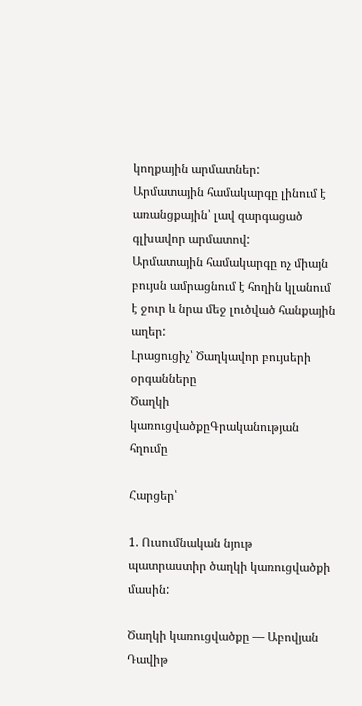կողքային արմատներ:
Արմատային համակարգը լինում է առանցքային՝ լավ զարգացած գլխավոր արմատով:
Արմատային համակարգը ոչ միայն բույսն ամրացնում է հողին կլանում է ջուր և նրա մեջ լուծված հանքային աղեր:
Լրացուցիչ՝ Ծաղկավոր բույսերի օրգանները
Ծաղկի կառուցվածքըԳրականության հղումը

Հարցեր՝

1. Ուսումնական նյութ պատրաստիր ծաղկի կառուցվածքի մասին:

Ծաղկի կառուցվածքը — Աբովյան Դավիթ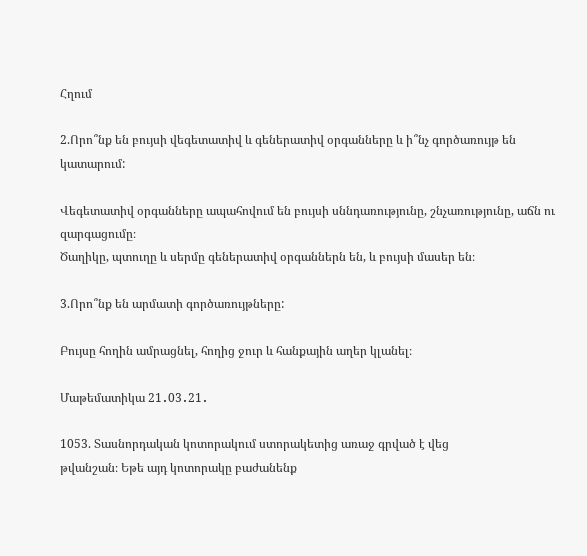Հղում

2.Որո՞նք են բույսի վեգետատիվ և գեներատիվ օրգանները և ի՞նչ գործառույթ են կատարում:

Վեգետատիվ օրգանները ապահովում են բույսի սննդառությունը, շնչառությունը, աճն ու զարգացումը։
Ծաղիկը, պտուղը և սերմը գեներատիվ օրգաններն են, և բույսի մասեր են։

3.Որո՞նք են արմատի գործառույթները:

Բույսը հողին ամրացնել, հողից ջուր և հանքային աղեր կլանել։

Մաթեմատիկա 21․03․21․

1053. Տասնորդական կոտորակում ստորակետից առաջ գրված է վեց
թվանշան։ Եթե այդ կոտորակը բաժանենք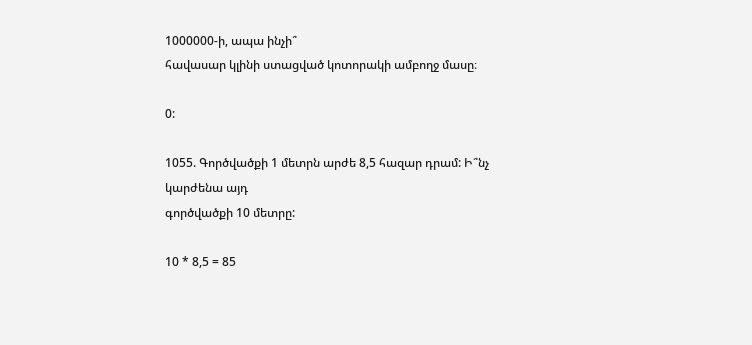1000000‐ի, ապա ինչի՞
հավասար կլինի ստացված կոտորակի ամբողջ մասը։

0:

1055. Գործվածքի 1 մետրն արժե 8,5 հազար դրամ: Ի՞նչ կարժենա այդ
գործվածքի 10 մետրը:

10 * 8,5 = 85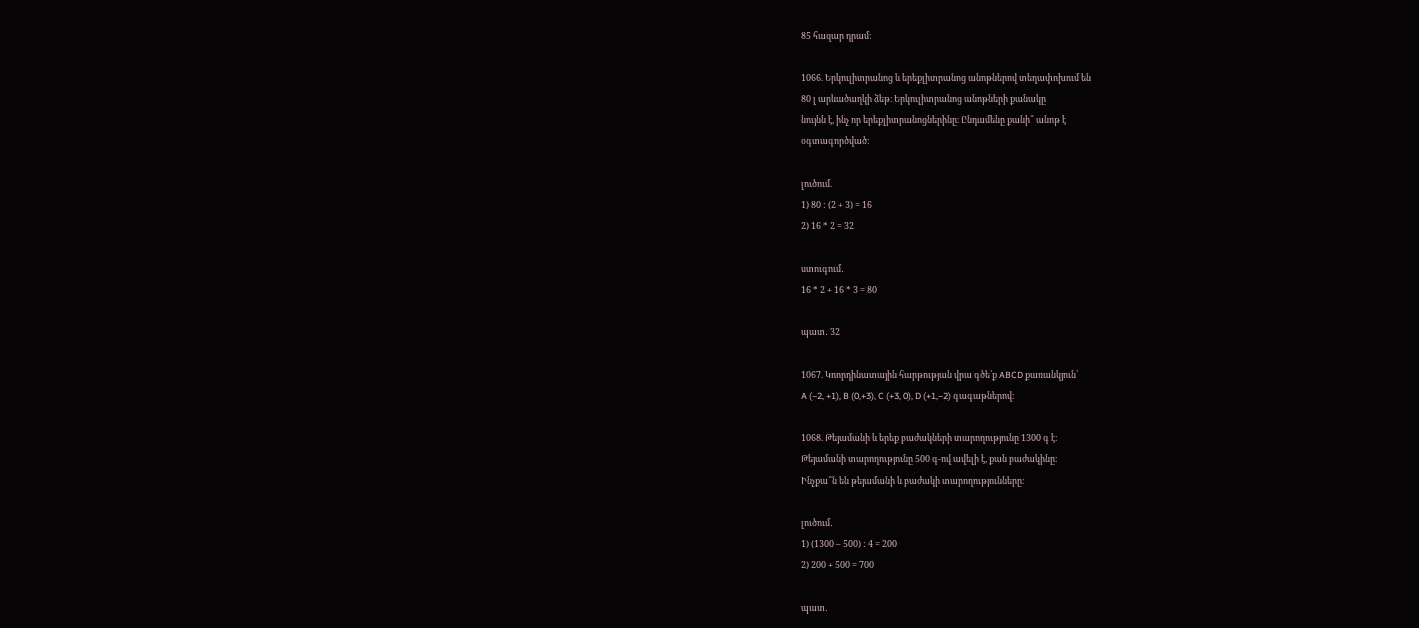85 հազար դրամ:

1066. Երկուլիտրանոց և երեքլիտրանոց անոթներով տեղափոխում են
80 լ արևածաղկի ձեթ։ Երկուլիտրանոց անոթների քանակը
նույնն է, ինչ որ երեքլիտրանոցներինը։ Ընդամենը քանի՞ անոթ է
օգտագործված։

լուծում.
1) 80 : (2 + 3) = 16
2) 16 * 2 = 32

ստուգում․
16 * 2 + 16 * 3 = 80

պատ․ 32

1067. Կոորդինատային հարթության վրա գծե՛ք ABCD քառանկյուն՝
A (–2, +1), B (0,+3), C (+3, 0), D (+1,–2) գագաթներով։

1068. Թեյամանի և երեք բաժակների տարողությունը 1300 գ է։
Թեյամանի տարողությունը 500 գ-ով ավելի է, քան բաժակինը։
Ինչքա՞ն են թեյամանի և բաժակի տարողությունները։

լուծում․
1) (1300 – 500) : 4 = 200
2) 200 + 500 = 700

պատ․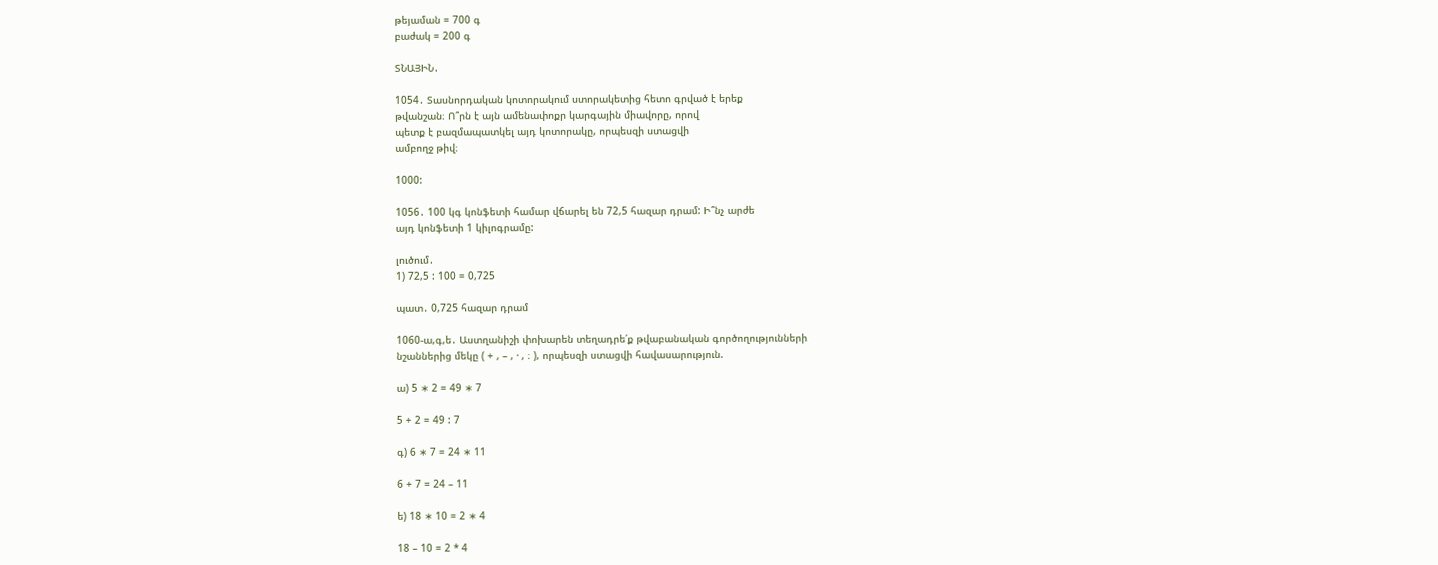թեյաման = 700 գ
բաժակ = 200 գ

ՏՆԱՅԻՆ․

1054․ Տասնորդական կոտորակում ստորակետից հետո գրված է երեք
թվանշան։ Ո՞րն է այն ամենափոքր կարգային միավորը, որով
պետք է բազմապատկել այդ կոտորակը, որպեսզի ստացվի
ամբողջ թիվ։

1000:

1056․ 100 կգ կոնֆետի համար վճարել են 72,5 հազար դրամ: Ի՞նչ արժե
այդ կոնֆետի 1 կիլոգրամը:

լուծում․
1) 72,5 : 100 = 0,725

պատ․ 0,725 հազար դրամ

1060-ա,գ,ե․ Աստղանիշի փոխարեն տեղադրե՛ք թվաբանական գործողությունների
նշաններից մեկը ( + , – , ⋅ , ։ ), որպեսզի ստացվի հավասարություն.

ա) 5 ∗ 2 = 49 ∗ 7

5 + 2 = 49 : 7

գ) 6 ∗ 7 = 24 ∗ 11

6 + 7 = 24 – 11

ե) 18 ∗ 10 = 2 ∗ 4

18 – 10 = 2 * 4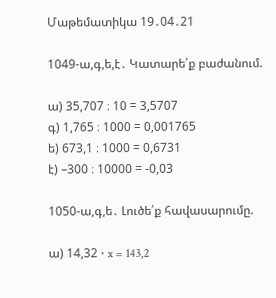Մաթեմատիկա 19․04․21

1049-ա,գ,ե,է․ Կատարե՛ք բաժանում.

ա) 35,707 ։ 10 = 3,5707
գ) 1,765 ։ 1000 = 0,001765
ե) 673,1 ։ 1000 = 0,6731
է) –300 ։ 10000 = -0,03

1050-ա,գ,ե․ Լուծե՛ք հավասարումը.

ա) 14,32 ⋅ x = 143,2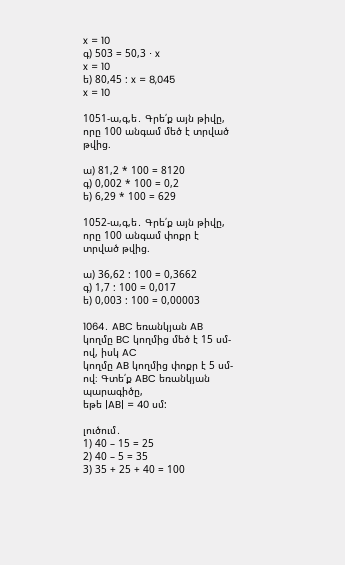x = 10
գ) 503 = 50,3 ⋅ x
x = 10
ե) 80,45 : x = 8,045
x = 10

1051-ա,գ,ե․ Գրե՛ք այն թիվը, որը 100 անգամ մեծ է տրված թվից.

ա) 81,2 * 100 = 8120
գ) 0,002 * 100 = 0,2
ե) 6,29 * 100 = 629

1052-ա,գ,ե․ Գրե՛ք այն թիվը, որը 100 անգամ փոքր է տրված թվից.

ա) 36,62 : 100 = 0,3662
գ) 1,7 : 100 = 0,017
ե) 0,003 : 100 = 0,00003

1064․ ABC եռանկյան AB կողմը BC կողմից մեծ է 15 սմ-ով, իսկ AC
կողմը AB կողմից փոքր է 5 սմ-ով։ Գտե՛ք ABC եռանկյան պարագիծը,
եթե |AB| = 40 սմ:

լուծում․
1) 40 – 15 = 25
2) 40 – 5 = 35
3) 35 + 25 + 40 = 100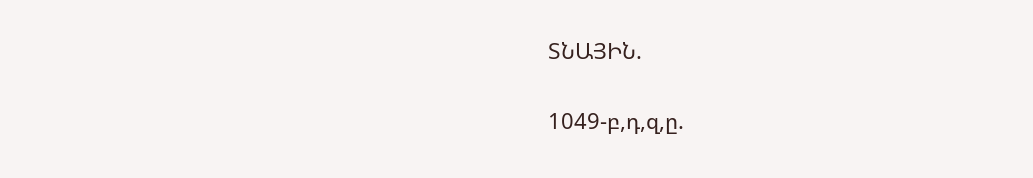ՏՆԱՅԻՆ.

1049-բ,դ,զ,ը.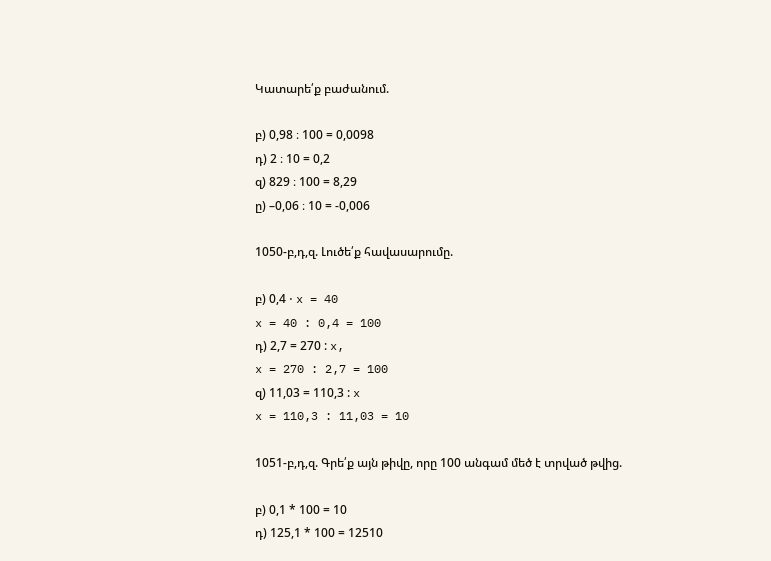Կատարե՛ք բաժանում.

բ) 0,98 ։ 100 = 0,0098
դ) 2 ։ 10 = 0,2
զ) 829 ։ 100 = 8,29
ը) –0,06 ։ 10 = -0,006

1050-բ,դ,զ. Լուծե՛ք հավասարումը.

բ) 0,4 ⋅ x = 40
x = 40 : 0,4 = 100
դ) 2,7 = 270 : x,
x = 270 : 2,7 = 100
զ) 11,03 = 110,3 : x
x = 110,3 : 11,03 = 10

1051-բ,դ,զ. Գրե՛ք այն թիվը, որը 100 անգամ մեծ է տրված թվից.

բ) 0,1 * 100 = 10
դ) 125,1 * 100 = 12510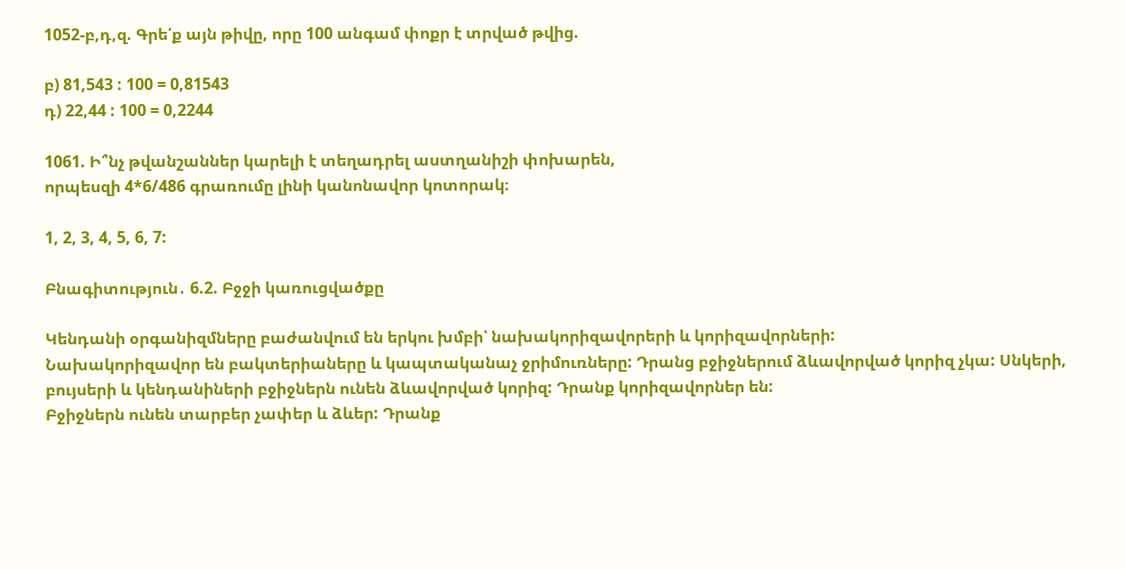1052-բ,դ,զ. Գրե՛ք այն թիվը, որը 100 անգամ փոքր է տրված թվից.

բ) 81,543 : 100 = 0,81543
դ) 22,44 : 100 = 0,2244

1061. Ի՞նչ թվանշաններ կարելի է տեղադրել աստղանիշի փոխարեն,
որպեսզի 4*6/486 գրառումը լինի կանոնավոր կոտորակ։

1, 2, 3, 4, 5, 6, 7:

Բնագիտություն․ 6.2. Բջջի կառուցվածքը

Կենդանի օրգանիզմները բաժանվում են երկու խմբի՝ նախակորիզավորերի և կորիզավորների:
Նախակորիզավոր են բակտերիաները և կապտականաչ ջրիմուռները: Դրանց բջիջներում ձևավորված կորիզ չկա: Սնկերի, բույսերի և կենդանիների բջիջներն ունեն ձևավորված կորիզ: Դրանք կորիզավորներ են:
Բջիջներն ունեն տարբեր չափեր և ձևեր: Դրանք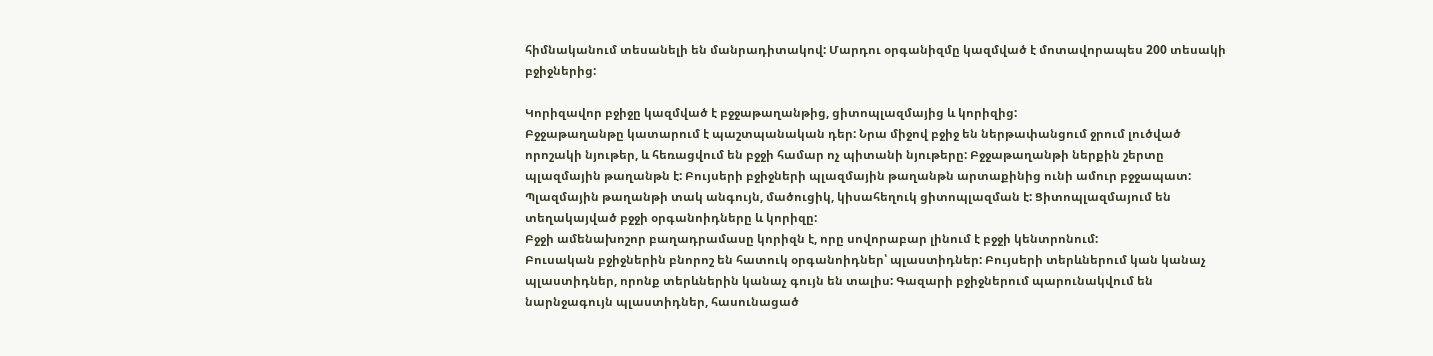հիմնականում տեսանելի են մանրադիտակով: Մարդու օրգանիզմը կազմված է մոտավորապես 200 տեսակի բջիջներից:

Կորիզավոր բջիջը կազմված է բջջաթաղանթից, ցիտոպլազմայից և կորիզից:
Բջջաթաղանթը կատարում է պաշտպանական դեր: Նրա միջով բջիջ են ներթափանցում ջրում լուծված որոշակի նյութեր, և հեռացվում են բջջի համար ոչ պիտանի նյութերը: Բջջաթաղանթի ներքին շերտը պլազմային թաղանթն է: Բույսերի բջիջների պլազմային թաղանթն արտաքինից ունի ամուր բջջապատ:
Պլազմային թաղանթի տակ անգույն, մածուցիկ, կիսահեղուկ ցիտոպլազման է: Ցիտոպլազմայում են տեղակայված բջջի օրգանոիդները և կորիզը:
Բջջի ամենախոշոր բաղադրամասը կորիզն է, որը սովորաբար լինում է բջջի կենտրոնում:
Բուսական բջիջներին բնորոշ են հատուկ օրգանոիդներ՝ պլաստիդներ: Բույսերի տերևներում կան կանաչ պլաստիդներ, որոնք տերևներին կանաչ գույն են տալիս: Գազարի բջիջներում պարունակվում են նարնջագույն պլաստիդներ, հասունացած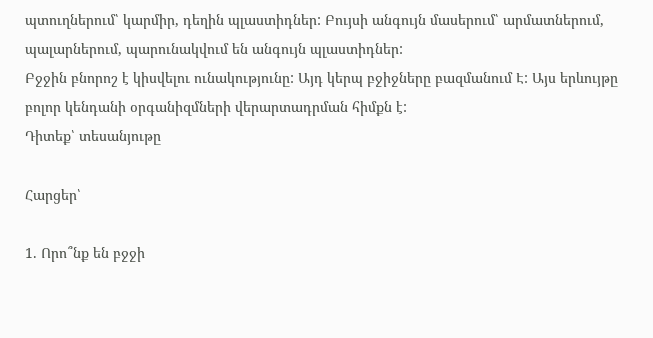պտուղներում՝ կարմիր, դեղին պլաստիդներ: Բույսի անգույն մասերում՝ արմատներում, պալարներում, պարունակվում են անգույն պլաստիդներ:
Բջջին բնորոշ է կիսվելու ունակությունը: Այդ կերպ բջիջները բազմանում Է: Այս երևույթը բոլոր կենդանի օրգանիզմների վերարտադրման հիմքն է:
Դիտեք՝ տեսանյութը

Հարցեր՝

1. Որո՞նք են բջջի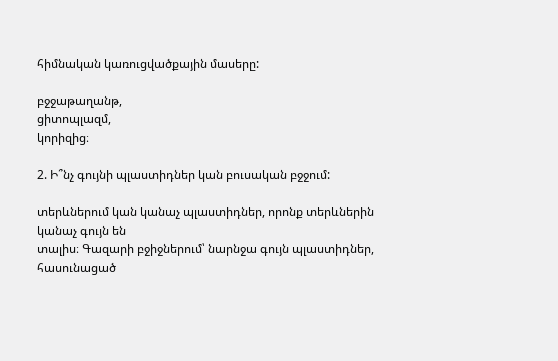հիմնական կառուցվածքային մասերը:

բջջաթաղանթ,
ցիտոպլազմ,
կորիզից։

2. Ի՞նչ գույնի պլաստիդներ կան բուսական բջջում:

տերևներում կան կանաչ պլաստիդներ, որոնք տերևներին կանաչ գույն են
տալիս։ Գազարի բջիջներում՝ նարնջա գույն պլաստիդներ, հասունացած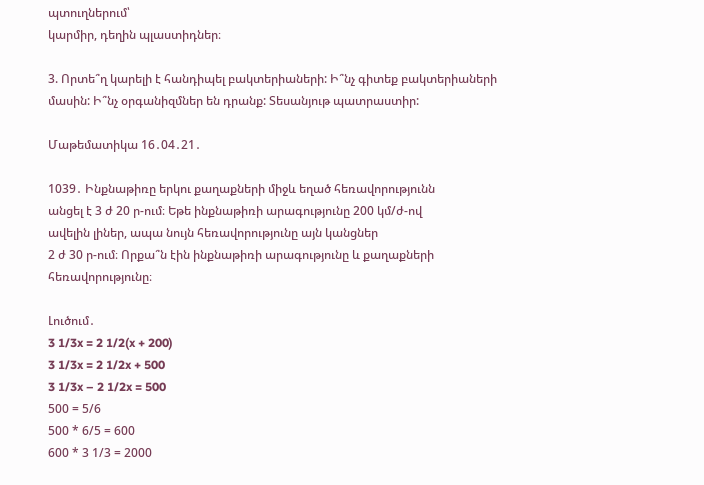պտուղներում՝
կարմիր, դեղին պլաստիդներ։

3. Որտե՞ղ կարելի է հանդիպել բակտերիաների: Ի՞նչ գիտեք բակտերիաների մասին: Ի՞նչ օրգանիզմներ են դրանք: Տեսանյութ պատրաստիր:

Մաթեմատիկա 16․04․21․

1039․ Ինքնաթիռը երկու քաղաքների միջև եղած հեռավորությունն
անցել է 3 ժ 20 ր‐ում։ Եթե ինքնաթիռի արագությունը 200 կմ/ժ‐ով
ավելին լիներ, ապա նույն հեռավորությունը այն կանցներ
2 ժ 30 ր‐ում։ Որքա՞ն էին ինքնաթիռի արագությունը և քաղաքների
հեռավորությունը։

Լուծում․
3 1/3x = 2 1/2(x + 200)
3 1/3x = 2 1/2x + 500
3 1/3x – 2 1/2x = 500
500 = 5/6
500 * 6/5 = 600
600 * 3 1/3 = 2000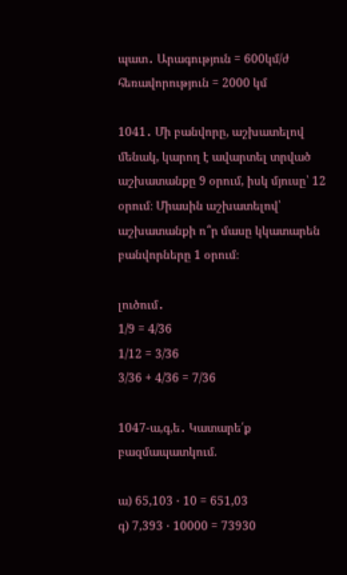պատ․ Արագություն = 600կմ/ժ
հեռավորություն = 2000 կմ

1041․ Մի բանվորը, աշխատելով մենակ, կարող է ավարտել տրված
աշխատանքը 9 օրում, իսկ մյուսը՝ 12 օրում։ Միասին աշխատելով՝
աշխատանքի ո՞ր մասը կկատարեն բանվորները 1 օրում։

լուծում․
1/9 = 4/36
1/12 = 3/36
3/36 + 4/36 = 7/36

1047-ա,գ,ե․ Կատարե՛ք բազմապատկում.

ա) 65,103 ⋅ 10 = 651,03
գ) 7,393 ⋅ 10000 = 73930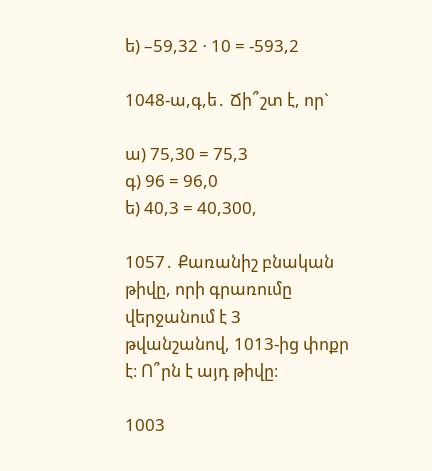ե) –59,32 ⋅ 10 = -593,2

1048-ա,գ,ե․ Ճի՞շտ է, որ`

ա) 75,30 = 75,3
գ) 96 = 96,0
ե) 40,3 = 40,300,

1057․ Քառանիշ բնական թիվը, որի գրառումը վերջանում է 3
թվանշանով, 1013‐ից փոքր է։ Ո՞րն է այդ թիվը։

1003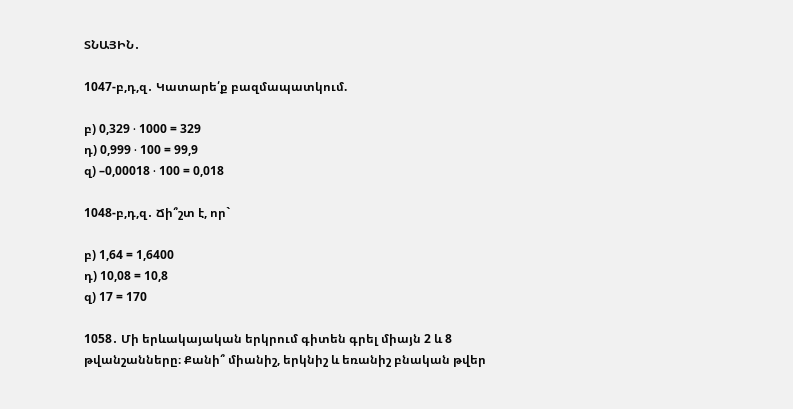ՏՆԱՅԻՆ․

1047-բ,դ,զ․ Կատարե՛ք բազմապատկում.

բ) 0,329 ⋅ 1000 = 329
դ) 0,999 ⋅ 100 = 99,9
զ) –0,00018 ⋅ 100 = 0,018

1048-բ,դ,զ․ Ճի՞շտ է, որ`

բ) 1,64 = 1,6400
դ) 10,08 = 10,8
զ) 17 = 170

1058․ Մի երևակայական երկրում գիտեն գրել միայն 2 և 8
թվանշանները։ Քանի՞ միանիշ, երկնիշ և եռանիշ բնական թվեր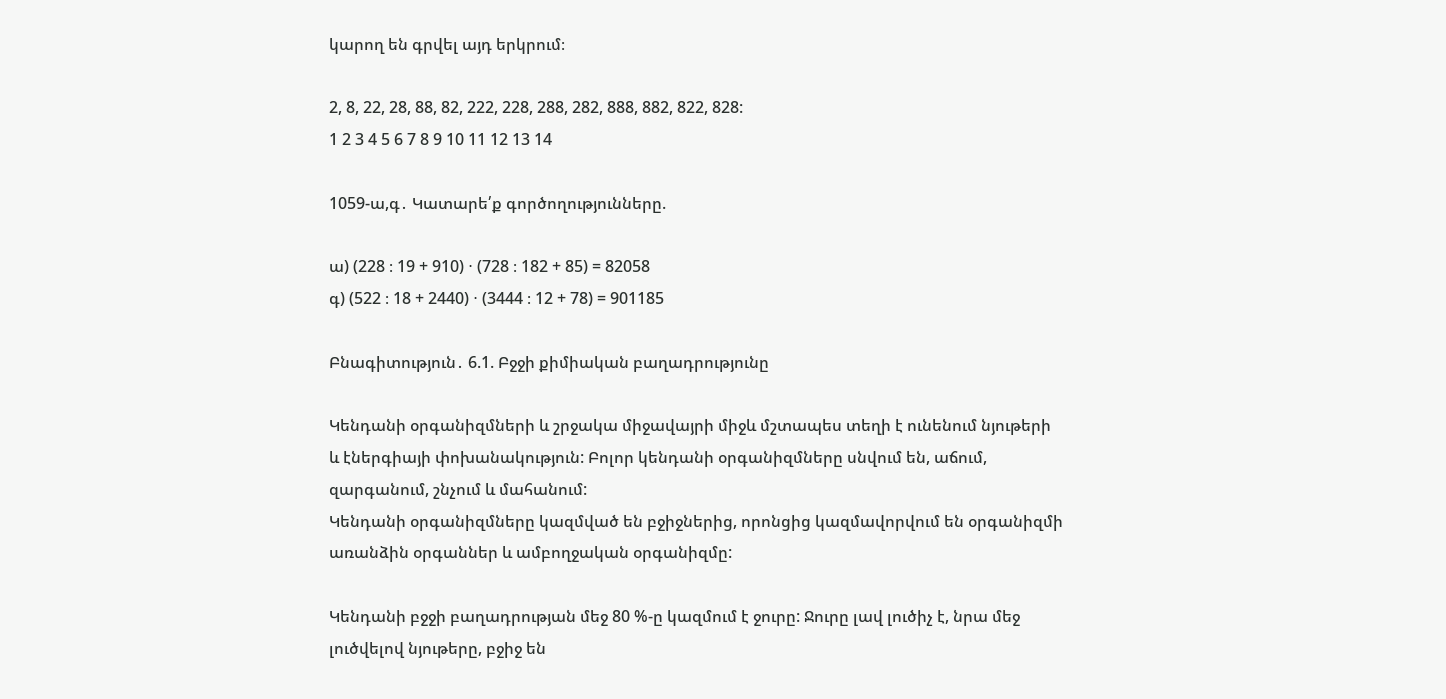կարող են գրվել այդ երկրում։

2, 8, 22, 28, 88, 82, 222, 228, 288, 282, 888, 882, 822, 828:
1 2 3 4 5 6 7 8 9 10 11 12 13 14

1059-ա,գ․ Կատարե՛ք գործողությունները.

ա) (228 ։ 19 + 910) ⋅ (728 ։ 182 + 85) = 82058
գ) (522 ։ 18 + 2440) ⋅ (3444 ։ 12 + 78) = 901185

Բնագիտություն․ 6.1. Բջջի քիմիական բաղադրությունը

Կենդանի օրգանիզմների և շրջակա միջավայրի միջև մշտապես տեղի է ունենում նյութերի և էներգիայի փոխանակություն: Բոլոր կենդանի օրգանիզմները սնվում են, աճում, զարգանում, շնչում և մահանում:
Կենդանի օրգանիզմները կազմված են բջիջներից, որոնցից կազմավորվում են օրգանիզմի առանձին օրգաններ և ամբողջական օրգանիզմը:

Կենդանի բջջի բաղադրության մեջ 80 %-ը կազմում է ջուրը: Ջուրը լավ լուծիչ է, նրա մեջ լուծվելով նյութերը, բջիջ են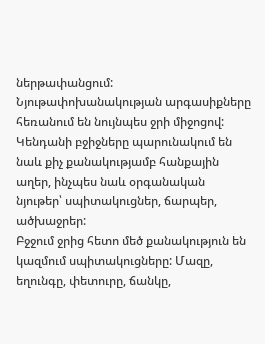ներթափանցում: Նյութափոխանակության արգասիքները հեռանում են նույնպես ջրի միջոցով:
Կենդանի բջիջները պարունակում են նաև քիչ քանակությամբ հանքային աղեր, ինչպես նաև օրգանական նյութեր՝ սպիտակուցներ, ճարպեր, ածխաջրեր:
Բջջում ջրից հետո մեծ քանակություն են կազմում սպիտակուցները: Մազը, եղունգը, փետուրը, ճանկը,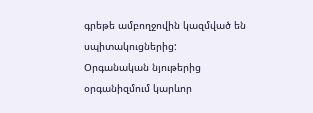գրեթե ամբողջովին կազմված են սպիտակուցներից:
Օրգանական նյութերից օրգանիզմում կարևոր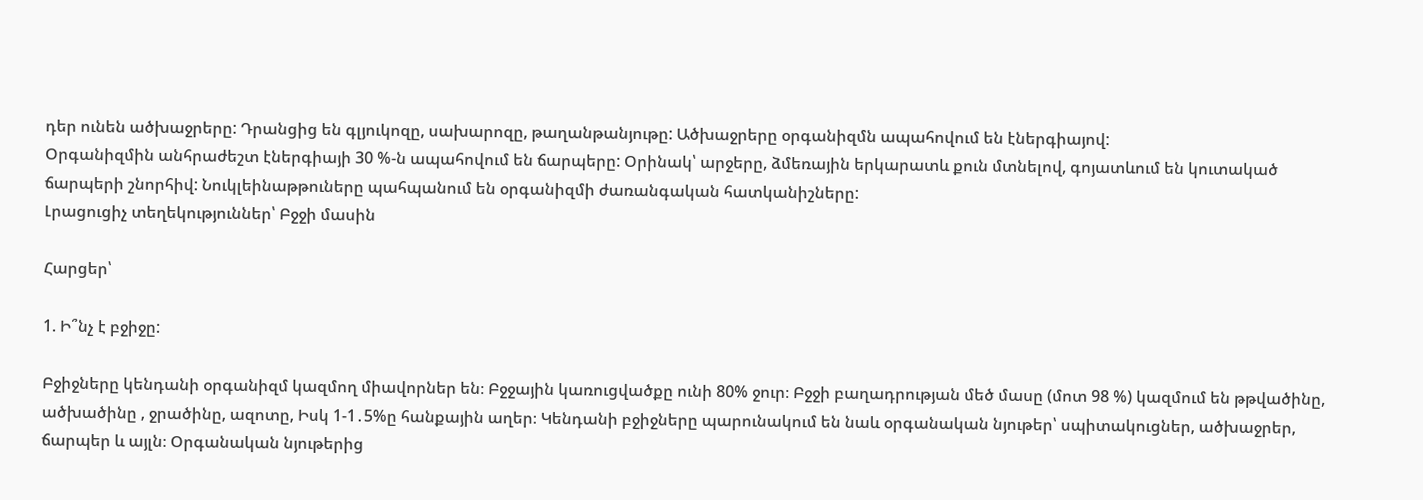դեր ունեն ածխաջրերը: Դրանցից են գլյուկոզը, սախարոզը, թաղանթանյութը: Ածխաջրերը օրգանիզմն ապահովում են էներգիայով:
Օրգանիզմին անհրաժեշտ էներգիայի 30 %-ն ապահովում են ճարպերը: Օրինակ՝ արջերը, ձմեռային երկարատև քուն մտնելով, գոյատևում են կուտակած ճարպերի շնորհիվ: Նուկլեինաթթուները պահպանում են օրգանիզմի ժառանգական հատկանիշները:
Լրացուցիչ տեղեկություններ՝ Բջջի մասին

Հարցեր՝

1. Ի՞նչ է բջիջը:

Բջիջները կենդանի օրգանիզմ կազմող միավորներ են։ Բջջային կառուցվածքը ունի 80% ջուր։ Բջջի բաղադրության մեծ մասը (մոտ 98 %) կազմում են թթվածինը, ածխածինը , ջրածինը, ազոտը, Իսկ 1-1․5%ը հանքային աղեր։ Կենդանի բջիջները պարունակում են նաև օրգանական նյութեր՝ սպիտակուցներ, ածխաջրեր, ճարպեր և այլն։ Օրգանական նյութերից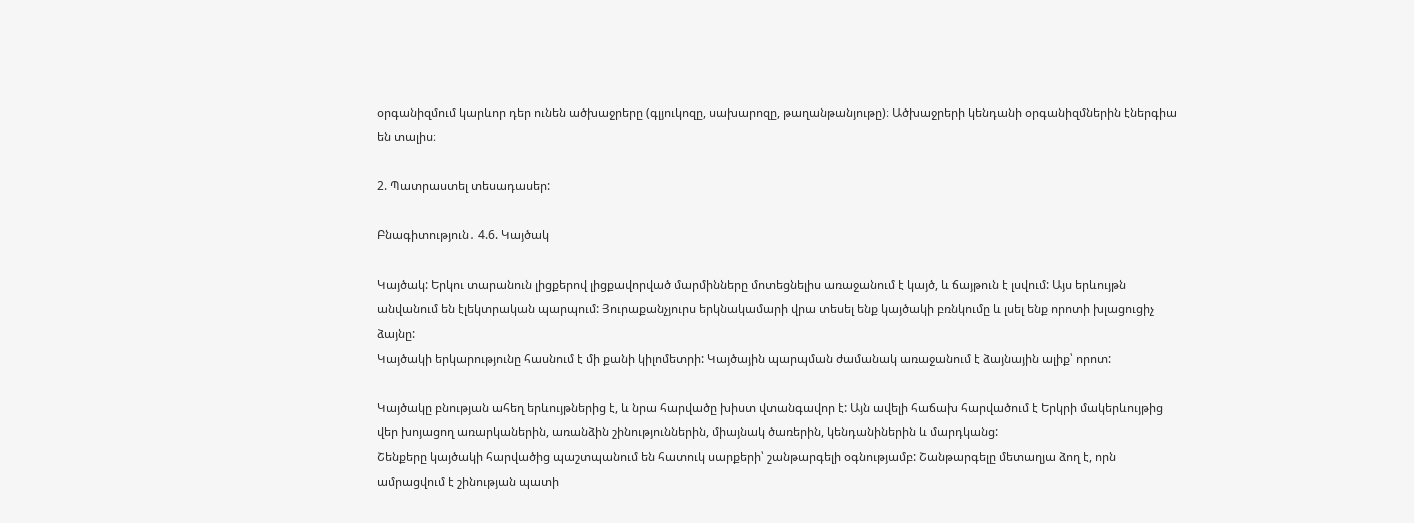օրգանիզմում կարևոր դեր ունեն ածխաջրերը (գլյուկոզը, սախարոզը, թաղանթանյութը)։ Ածխաջրերի կենդանի օրգանիզմներին էներգիա են տալիս։

2. Պատրաստել տեսադասեր:

Բնագիտություն․ 4.6. Կայծակ

Կայծակ: Երկու տարանուն լիցքերով լիցքավորված մարմինները մոտեցնելիս առաջանում է կայծ, և ճայթուն է լսվում: Այս երևույթն անվանում են էլեկտրական պարպում: Յուրաքանչյուրս երկնակամարի վրա տեսել ենք կայծակի բռնկումը և լսել ենք որոտի խլացուցիչ ձայնը:
Կայծակի երկարությունը հասնում է մի քանի կիլոմետրի: Կայծային պարպման ժամանակ առաջանում է ձայնային ալիք՝ որոտ:

Կայծակը բնության ահեղ երևույթներից է, և նրա հարվածը խիստ վտանգավոր է: Այն ավելի հաճախ հարվածում է Երկրի մակերևույթից վեր խոյացող առարկաներին, առանձին շինություններին, միայնակ ծառերին, կենդանիներին և մարդկանց:
Շենքերը կայծակի հարվածից պաշտպանում են հատուկ սարքերի՝ շանթարգելի օգնությամբ: Շանթարգելը մետաղյա ձող է, որն ամրացվում է շինության պատի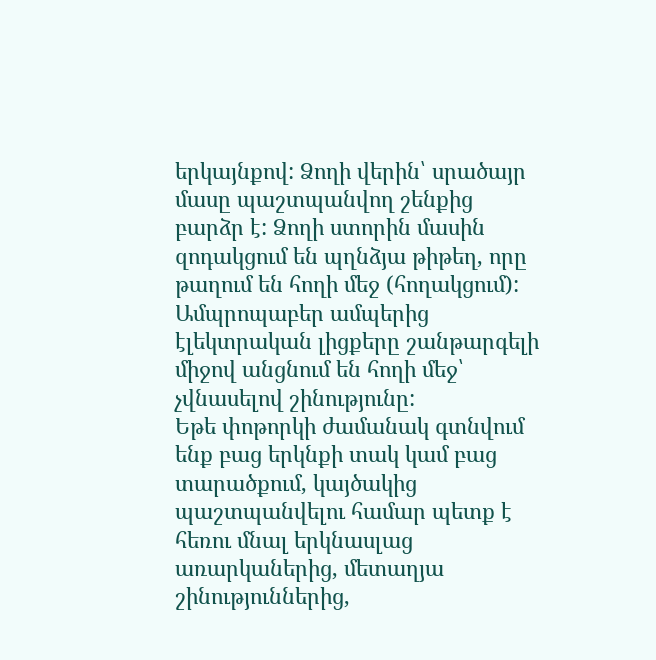երկայնքով: Ձողի վերին՝ սրածայր մասը պաշտպանվող շենքից բարձր է: Ձողի ստորին մասին զոդակցում են պղնձյա թիթեղ, որը թաղում են հողի մեջ (հողակցում): Ամպրոպաբեր ամպերից էլեկտրական լիցքերը շանթարգելի միջով անցնում են հողի մեջ՝ չվնասելով շինությունը:
Եթե փոթորկի ժամանակ գտնվում ենք բաց երկնքի տակ կամ բաց տարածքում, կայծակից պաշտպանվելու համար պետք է հեռու մնալ երկնասլաց առարկաներից, մետաղյա շինություններից,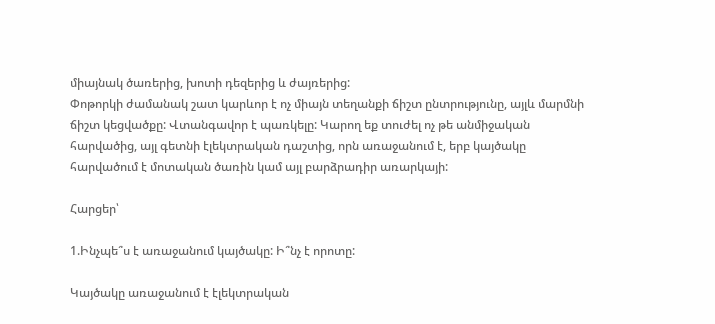միայնակ ծառերից, խոտի դեզերից և ժայռերից:
Փոթորկի ժամանակ շատ կարևոր է ոչ միայն տեղանքի ճիշտ ընտրությունը, այլև մարմնի ճիշտ կեցվածքը: Վտանգավոր է պառկելը: Կարող եք տուժել ոչ թե անմիջական հարվածից, այլ գետնի էլեկտրական դաշտից, որն առաջանում է, երբ կայծակը հարվածում է մոտական ծառին կամ այլ բարձրադիր առարկայի:

Հարցեր՝

1.Ինչպե՞ս է առաջանում կայծակը: Ի՞նչ է որոտը:

Կայծակը առաջանում է էլեկտրական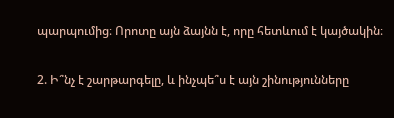պարպումից։ Որոտը այն ձայնն է, որը հետևում է կայծակին։

2. Ի՞նչ է շարթարգելը, և ինչպե՞ս է այն շինությունները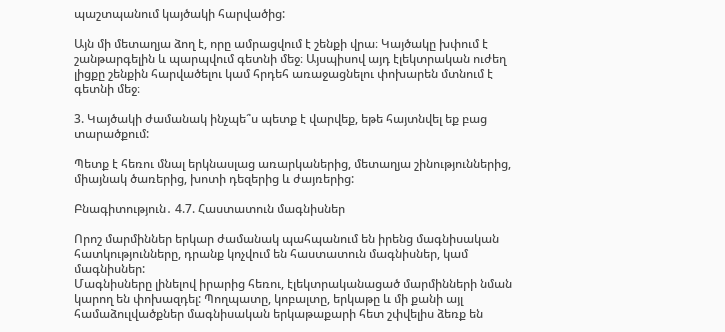պաշտպանում կայծակի հարվածից:

Այն մի մետաղյա ձող է, որը ամրացվում է շենքի վրա։ Կայծակը խփում է շանթարգելին և պարպվում գետնի մեջ։ Այսպիսով այդ էլեկտրական ուժեղ լիցքը շենքին հարվածելու կամ հրդեհ առաջացնելու փոխարեն մտնում է գետնի մեջ։

3. Կայծակի ժամանակ ինչպե՞ս պետք է վարվեք, եթե հայտնվել եք բաց տարածքում:

Պետք է հեռու մնալ երկնասլաց առարկաներից, մետաղյա շինություններից, միայնակ ծառերից, խոտի դեզերից և ժայռերից:

Բնագիտություն․ 4.7. Հաստատուն մագնիսներ

Որոշ մարմիններ երկար ժամանակ պահպանում են իրենց մագնիսական հատկությունները, դրանք կոչվում են հաստատուն մագնիսներ, կամ մագնիսներ:
Մագնիսները լինելով իրարից հեռու, էլեկտրականացած մարմինների նման կարող են փոխազդել: Պողպատը, կոբալտը, երկաթը և մի քանի այլ համաձուլվածքներ մագնիսական երկաթաքարի հետ շփվելիս ձեռք են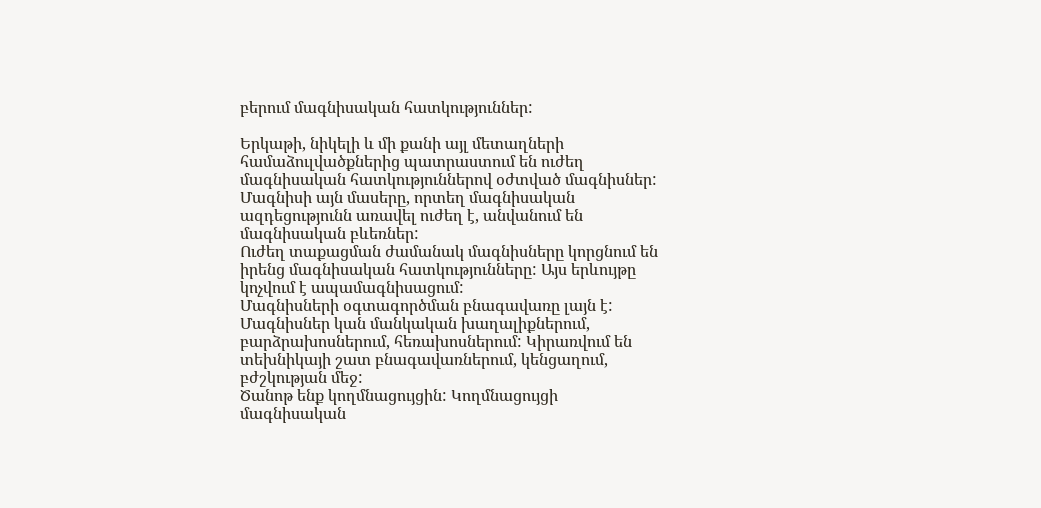բերում մագնիսական հատկություններ:

Երկաթի, նիկելի և մի քանի այլ մետաղների համաձուլվածքներից պատրաստում են ուժեղ մագնիսական հատկություններով օժտված մագնիսներ:
Մագնիսի այն մասերը, որտեղ մագնիսական ազդեցությունն առավել ուժեղ է, անվանում են մագնիսական բևեռներ:
Ուժեղ տաքացման ժամանակ մագնիսները կորցնում են իրենց մագնիսական հատկությունները: Այս երևույթը կոչվում է ապամագնիսացում:
Մագնիսների օգտագործման բնագավառը լայն է: Մագնիսներ կան մանկական խաղալիքներում, բարձրախոսներում, հեռախոսներում: Կիրառվում են տեխնիկայի շատ բնագավառներում, կենցաղում, բժշկության մեջ:
Ծանոթ ենք կողմնացույցին: Կողմնացույցի մագնիսական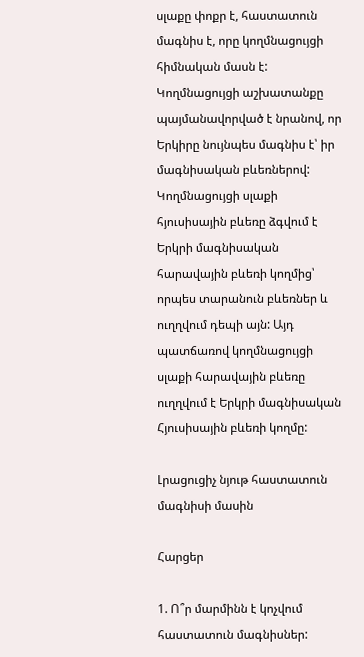սլաքը փոքր է, հաստատուն մագնիս է, որը կողմնացույցի հիմնական մասն է: Կողմնացույցի աշխատանքը պայմանավորված է նրանով, որ Երկիրը նույնպես մագնիս է՝ իր մագնիսական բևեռներով: Կողմնացույցի սլաքի հյուսիսային բևեռը ձգվում է Երկրի մագնիսական հարավային բևեռի կողմից՝ որպես տարանուն բևեռներ և ուղղվում դեպի այն: Այդ պատճառով կողմնացույցի սլաքի հարավային բևեռը ուղղվում է Երկրի մագնիսական Հյուսիսային բևեռի կողմը:

Լրացուցիչ նյութ հաստատուն մագնիսի մասին

Հարցեր

1. Ո՞ր մարմինն է կոչվում հաստատուն մագնիսներ: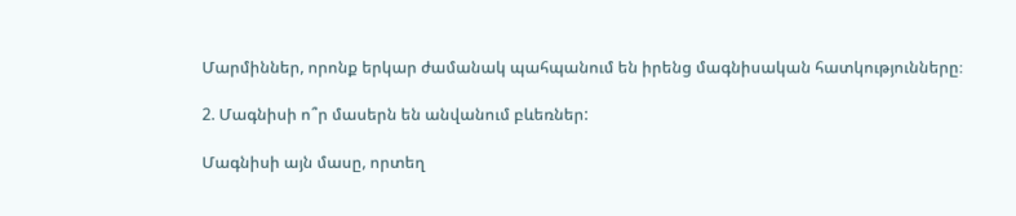Մարմիններ, որոնք երկար ժամանակ պահպանում են իրենց մագնիսական հատկությունները։

2. Մագնիսի ո՞ր մասերն են անվանում բևեռներ:

Մագնիսի այն մասը, որտեղ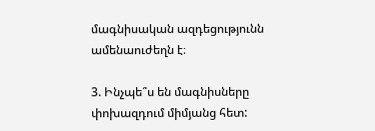մագնիսական ազդեցությունն ամենաուժեղն է։

3. Ինչպե՞ս են մագնիսները փոխազդում միմյանց հետ: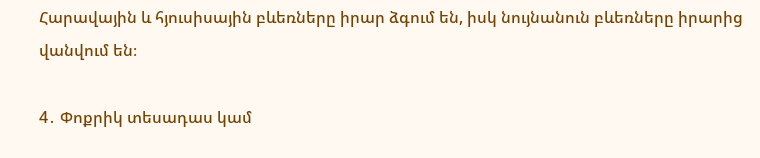Հարավային և հյուսիսային բևեռները իրար ձգում են, իսկ նույնանուն բևեռները իրարից վանվում են։

4․ Փոքրիկ տեսադաս կամ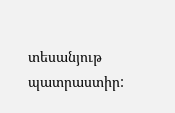տեսանյութ պատրաստիր: